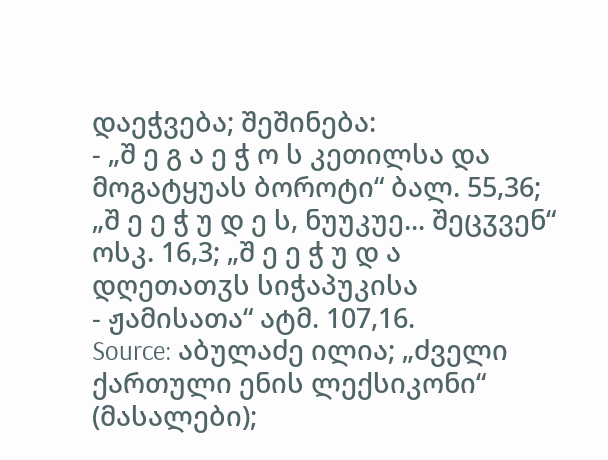დაეჭვება; შეშინება:
- „შ ე გ ა ე ჭ ო ს კეთილსა და მოგატყუას ბოროტი“ ბალ. 55,36; „შ ე ე ჭ უ დ ე ს, ნუუკუე... შეცჳვენ“ ოსკ. 16,3; „შ ე ე ჭ უ დ ა დღეთათჳს სიჭაპუკისა
- ჟამისათა“ ატმ. 107,16.
Source: აბულაძე ილია; „ძველი ქართული ენის ლექსიკონი“ (მასალები);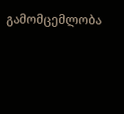გამომცემლობა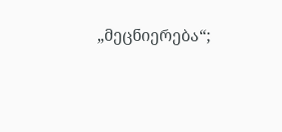„მეცნიერება“;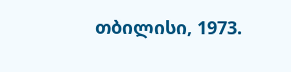თბილისი, 1973.